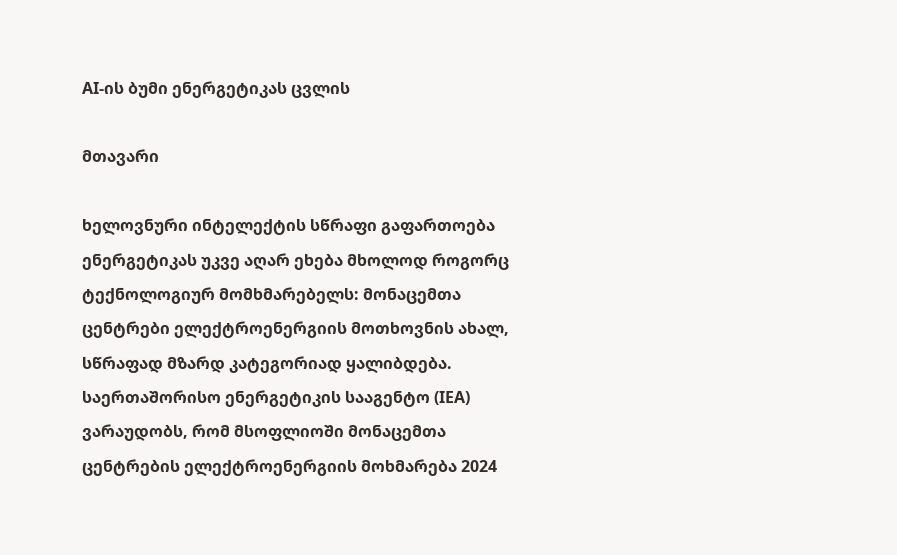AI-ის ბუმი ენერგეტიკას ცვლის

მთავარი

ხელოვნური ინტელექტის სწრაფი გაფართოება ენერგეტიკას უკვე აღარ ეხება მხოლოდ როგორც ტექნოლოგიურ მომხმარებელს: მონაცემთა ცენტრები ელექტროენერგიის მოთხოვნის ახალ, სწრაფად მზარდ კატეგორიად ყალიბდება. საერთაშორისო ენერგეტიკის სააგენტო (IEA) ვარაუდობს, რომ მსოფლიოში მონაცემთა ცენტრების ელექტროენერგიის მოხმარება 2024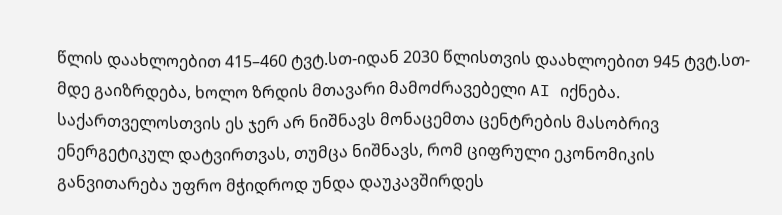წლის დაახლოებით 415–460 ტვტ.სთ-იდან 2030 წლისთვის დაახლოებით 945 ტვტ.სთ-მდე გაიზრდება, ხოლო ზრდის მთავარი მამოძრავებელი AI იქნება. საქართველოსთვის ეს ჯერ არ ნიშნავს მონაცემთა ცენტრების მასობრივ ენერგეტიკულ დატვირთვას, თუმცა ნიშნავს, რომ ციფრული ეკონომიკის განვითარება უფრო მჭიდროდ უნდა დაუკავშირდეს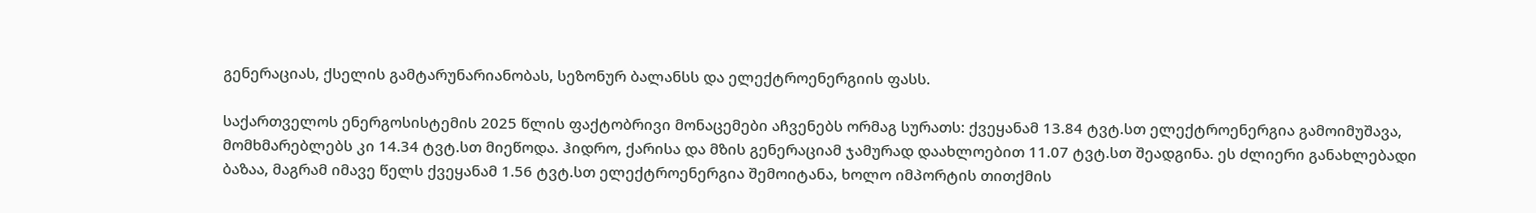გენერაციას, ქსელის გამტარუნარიანობას, სეზონურ ბალანსს და ელექტროენერგიის ფასს.

საქართველოს ენერგოსისტემის 2025 წლის ფაქტობრივი მონაცემები აჩვენებს ორმაგ სურათს: ქვეყანამ 13.84 ტვტ.სთ ელექტროენერგია გამოიმუშავა, მომხმარებლებს კი 14.34 ტვტ.სთ მიეწოდა. ჰიდრო, ქარისა და მზის გენერაციამ ჯამურად დაახლოებით 11.07 ტვტ.სთ შეადგინა. ეს ძლიერი განახლებადი ბაზაა, მაგრამ იმავე წელს ქვეყანამ 1.56 ტვტ.სთ ელექტროენერგია შემოიტანა, ხოლო იმპორტის თითქმის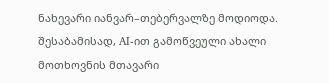ნახევარი იანვარ–თებერვალზე მოდიოდა. შესაბამისად, AI-ით გამოწვეული ახალი მოთხოვნის მთავარი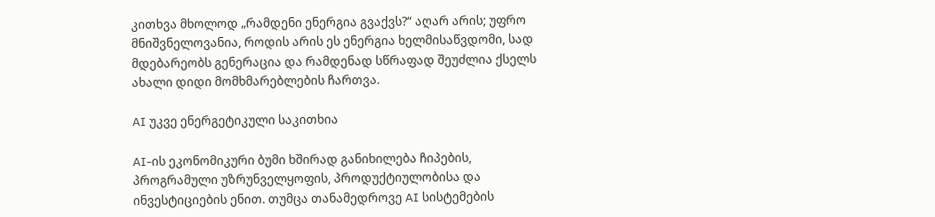კითხვა მხოლოდ „რამდენი ენერგია გვაქვს?“ აღარ არის; უფრო მნიშვნელოვანია, როდის არის ეს ენერგია ხელმისაწვდომი, სად მდებარეობს გენერაცია და რამდენად სწრაფად შეუძლია ქსელს ახალი დიდი მომხმარებლების ჩართვა.

AI უკვე ენერგეტიკული საკითხია

AI-ის ეკონომიკური ბუმი ხშირად განიხილება ჩიპების, პროგრამული უზრუნველყოფის, პროდუქტიულობისა და ინვესტიციების ენით. თუმცა თანამედროვე AI სისტემების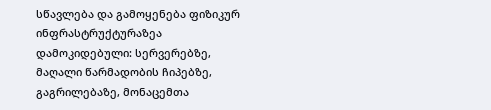სწავლება და გამოყენება ფიზიკურ ინფრასტრუქტურაზეა დამოკიდებული: სერვერებზე, მაღალი წარმადობის ჩიპებზე, გაგრილებაზე, მონაცემთა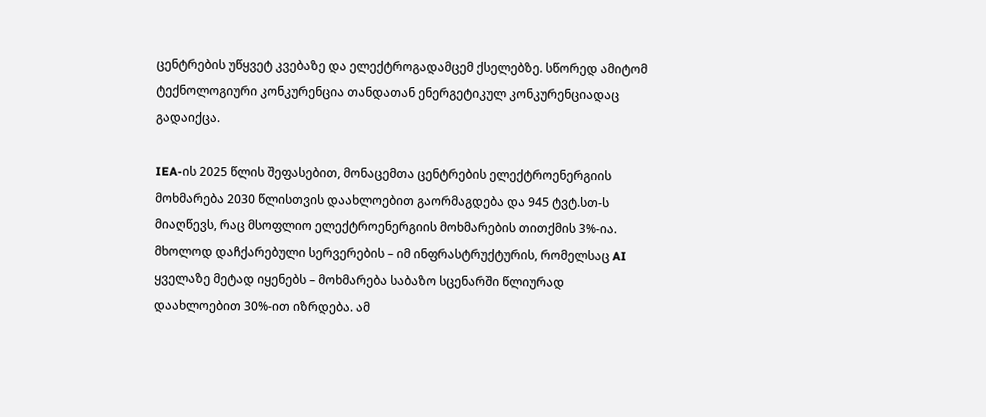ცენტრების უწყვეტ კვებაზე და ელექტროგადამცემ ქსელებზე. სწორედ ამიტომ ტექნოლოგიური კონკურენცია თანდათან ენერგეტიკულ კონკურენციადაც გადაიქცა.

IEA-ის 2025 წლის შეფასებით, მონაცემთა ცენტრების ელექტროენერგიის მოხმარება 2030 წლისთვის დაახლოებით გაორმაგდება და 945 ტვტ.სთ-ს მიაღწევს, რაც მსოფლიო ელექტროენერგიის მოხმარების თითქმის 3%-ია. მხოლოდ დაჩქარებული სერვერების – იმ ინფრასტრუქტურის, რომელსაც AI ყველაზე მეტად იყენებს – მოხმარება საბაზო სცენარში წლიურად დაახლოებით 30%-ით იზრდება. ამ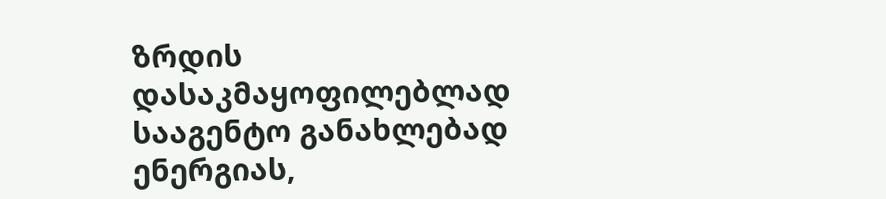ზრდის დასაკმაყოფილებლად სააგენტო განახლებად ენერგიას,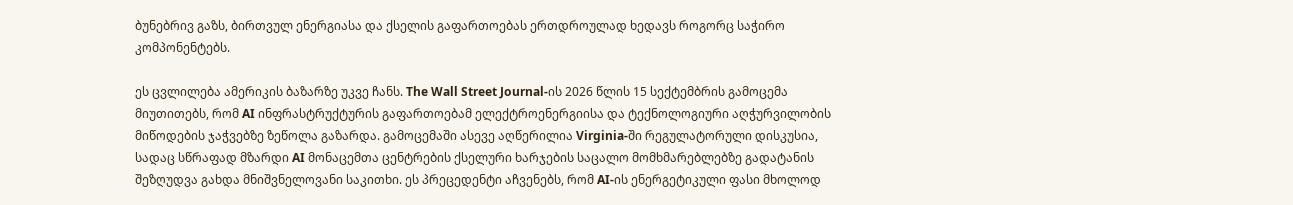ბუნებრივ გაზს, ბირთვულ ენერგიასა და ქსელის გაფართოებას ერთდროულად ხედავს როგორც საჭირო კომპონენტებს.

ეს ცვლილება ამერიკის ბაზარზე უკვე ჩანს. The Wall Street Journal-ის 2026 წლის 15 სექტემბრის გამოცემა მიუთითებს, რომ AI ინფრასტრუქტურის გაფართოებამ ელექტროენერგიისა და ტექნოლოგიური აღჭურვილობის მიწოდების ჯაჭვებზე ზეწოლა გაზარდა. გამოცემაში ასევე აღწერილია Virginia-ში რეგულატორული დისკუსია, სადაც სწრაფად მზარდი AI მონაცემთა ცენტრების ქსელური ხარჯების საცალო მომხმარებლებზე გადატანის შეზღუდვა გახდა მნიშვნელოვანი საკითხი. ეს პრეცედენტი აჩვენებს, რომ AI-ის ენერგეტიკული ფასი მხოლოდ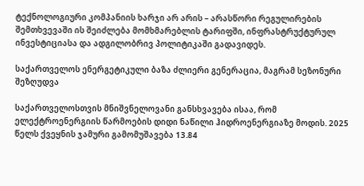ტექნოლოგიური კომპანიის ხარჯი არ არის – არასწორი რეგულირების შემთხვევაში ის შეიძლება მომხმარებლის ტარიფში, ინფრასტრუქტურულ ინვესტიციასა და ადგილობრივ პოლიტიკაში გადავიდეს.

საქართველოს ენერგეტიკული ბაზა ძლიერი გენერაცია, მაგრამ სეზონური შეზღუდვა

საქართველოსთვის მნიშვნელოვანი განსხვავება ისაა, რომ ელექტროენერგიის წარმოების დიდი ნაწილი ჰიდროენერგიაზე მოდის. 2025 წელს ქვეყნის ჯამური გამომუშავება 13.84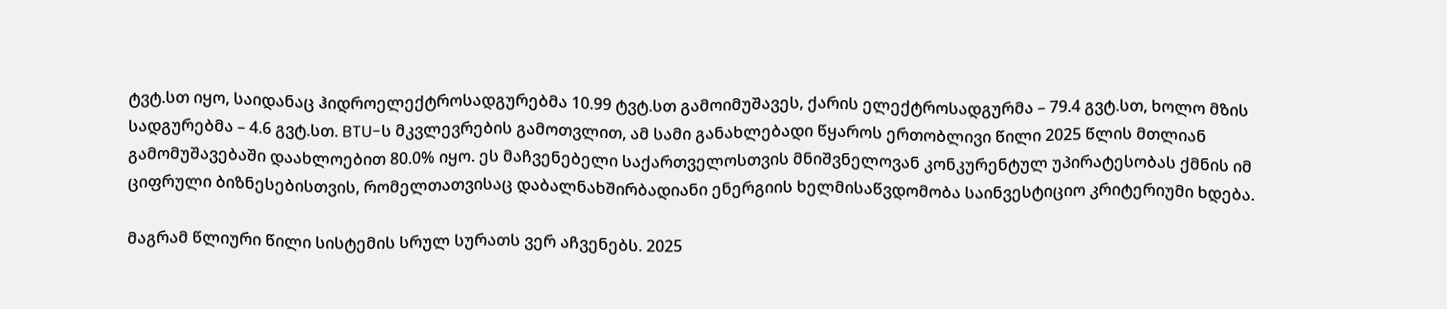ტვტ.სთ იყო, საიდანაც ჰიდროელექტროსადგურებმა 10.99 ტვტ.სთ გამოიმუშავეს, ქარის ელექტროსადგურმა – 79.4 გვტ.სთ, ხოლო მზის სადგურებმა – 4.6 გვტ.სთ. BTU-ს მკვლევრების გამოთვლით, ამ სამი განახლებადი წყაროს ერთობლივი წილი 2025 წლის მთლიან გამომუშავებაში დაახლოებით 80.0% იყო. ეს მაჩვენებელი საქართველოსთვის მნიშვნელოვან კონკურენტულ უპირატესობას ქმნის იმ ციფრული ბიზნესებისთვის, რომელთათვისაც დაბალნახშირბადიანი ენერგიის ხელმისაწვდომობა საინვესტიციო კრიტერიუმი ხდება.

მაგრამ წლიური წილი სისტემის სრულ სურათს ვერ აჩვენებს. 2025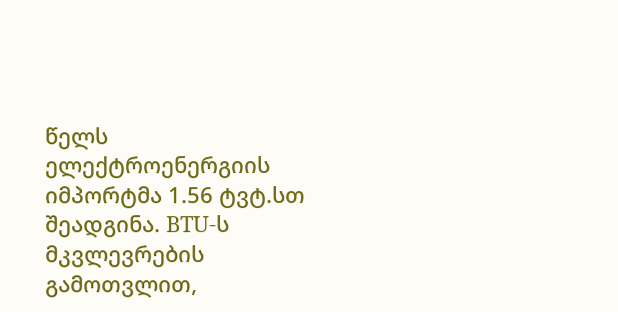წელს ელექტროენერგიის იმპორტმა 1.56 ტვტ.სთ შეადგინა. BTU-ს მკვლევრების გამოთვლით,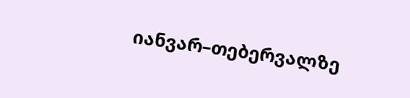იანვარ–თებერვალზე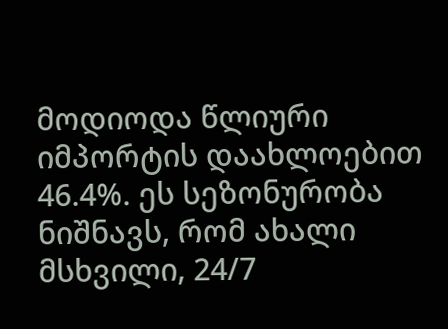მოდიოდა წლიური იმპორტის დაახლოებით 46.4%. ეს სეზონურობა ნიშნავს, რომ ახალი მსხვილი, 24/7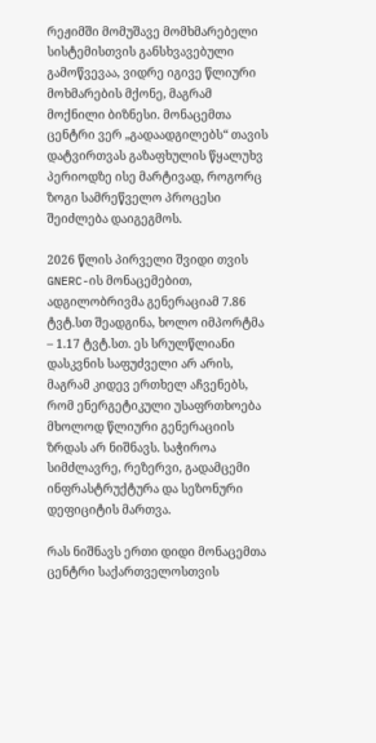რეჟიმში მომუშავე მომხმარებელი სისტემისთვის განსხვავებული გამოწვევაა, ვიდრე იგივე წლიური მოხმარების მქონე, მაგრამ მოქნილი ბიზნესი. მონაცემთა ცენტრი ვერ „გადაადგილებს“ თავის დატვირთვას გაზაფხულის წყალუხვ პერიოდზე ისე მარტივად, როგორც ზოგი სამრეწველო პროცესი შეიძლება დაიგეგმოს.

2026 წლის პირველი შვიდი თვის GNERC-ის მონაცემებით, ადგილობრივმა გენერაციამ 7.86 ტვტ.სთ შეადგინა, ხოლო იმპორტმა – 1.17 ტვტ.სთ. ეს სრულწლიანი დასკვნის საფუძველი არ არის, მაგრამ კიდევ ერთხელ აჩვენებს, რომ ენერგეტიკული უსაფრთხოება მხოლოდ წლიური გენერაციის ზრდას არ ნიშნავს. საჭიროა სიმძლავრე, რეზერვი, გადამცემი ინფრასტრუქტურა და სეზონური დეფიციტის მართვა.

რას ნიშნავს ერთი დიდი მონაცემთა ცენტრი საქართველოსთვის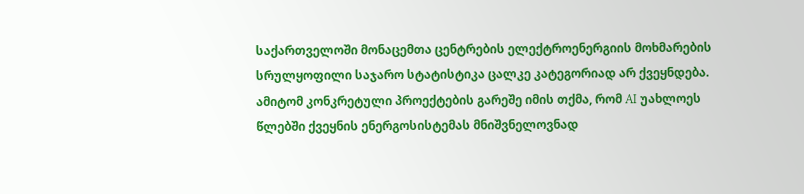საქართველოში მონაცემთა ცენტრების ელექტროენერგიის მოხმარების სრულყოფილი საჯარო სტატისტიკა ცალკე კატეგორიად არ ქვეყნდება. ამიტომ კონკრეტული პროექტების გარეშე იმის თქმა, რომ AI უახლოეს წლებში ქვეყნის ენერგოსისტემას მნიშვნელოვნად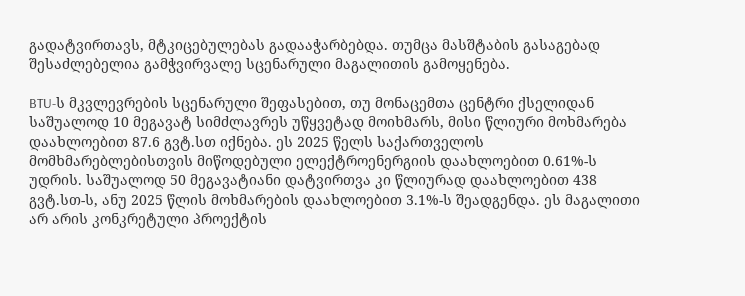გადატვირთავს, მტკიცებულებას გადააჭარბებდა. თუმცა მასშტაბის გასაგებად შესაძლებელია გამჭვირვალე სცენარული მაგალითის გამოყენება.

BTU-ს მკვლევრების სცენარული შეფასებით, თუ მონაცემთა ცენტრი ქსელიდან საშუალოდ 10 მეგავატ სიმძლავრეს უწყვეტად მოიხმარს, მისი წლიური მოხმარება დაახლოებით 87.6 გვტ.სთ იქნება. ეს 2025 წელს საქართველოს მომხმარებლებისთვის მიწოდებული ელექტროენერგიის დაახლოებით 0.61%-ს უდრის. საშუალოდ 50 მეგავატიანი დატვირთვა კი წლიურად დაახლოებით 438 გვტ.სთ-ს, ანუ 2025 წლის მოხმარების დაახლოებით 3.1%-ს შეადგენდა. ეს მაგალითი არ არის კონკრეტული პროექტის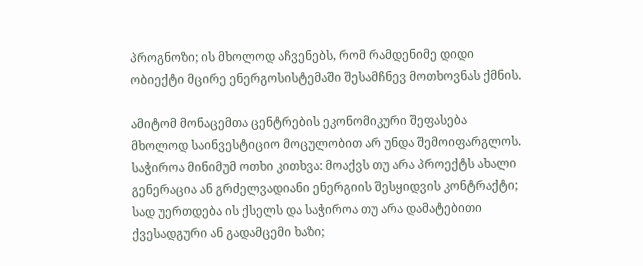პროგნოზი; ის მხოლოდ აჩვენებს, რომ რამდენიმე დიდი ობიექტი მცირე ენერგოსისტემაში შესამჩნევ მოთხოვნას ქმნის.

ამიტომ მონაცემთა ცენტრების ეკონომიკური შეფასება მხოლოდ საინვესტიციო მოცულობით არ უნდა შემოიფარგლოს. საჭიროა მინიმუმ ოთხი კითხვა: მოაქვს თუ არა პროექტს ახალი გენერაცია ან გრძელვადიანი ენერგიის შესყიდვის კონტრაქტი; სად უერთდება ის ქსელს და საჭიროა თუ არა დამატებითი ქვესადგური ან გადამცემი ხაზი;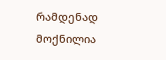რამდენად მოქნილია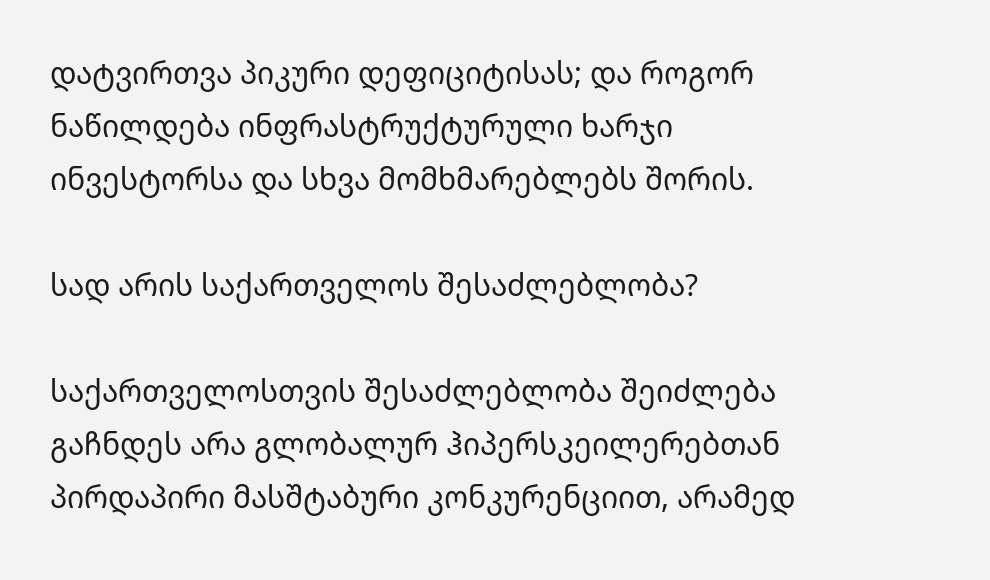დატვირთვა პიკური დეფიციტისას; და როგორ ნაწილდება ინფრასტრუქტურული ხარჯი ინვესტორსა და სხვა მომხმარებლებს შორის.

სად არის საქართველოს შესაძლებლობა?

საქართველოსთვის შესაძლებლობა შეიძლება გაჩნდეს არა გლობალურ ჰიპერსკეილერებთან პირდაპირი მასშტაბური კონკურენციით, არამედ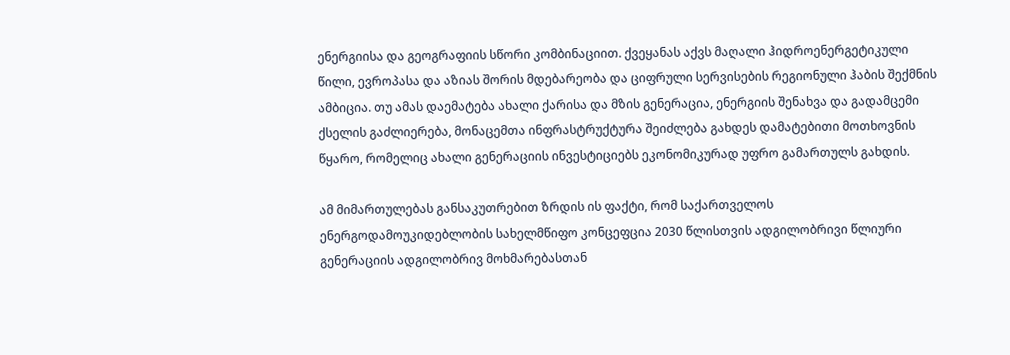ენერგიისა და გეოგრაფიის სწორი კომბინაციით. ქვეყანას აქვს მაღალი ჰიდროენერგეტიკული წილი, ევროპასა და აზიას შორის მდებარეობა და ციფრული სერვისების რეგიონული ჰაბის შექმნის ამბიცია. თუ ამას დაემატება ახალი ქარისა და მზის გენერაცია, ენერგიის შენახვა და გადამცემი ქსელის გაძლიერება, მონაცემთა ინფრასტრუქტურა შეიძლება გახდეს დამატებითი მოთხოვნის წყარო, რომელიც ახალი გენერაციის ინვესტიციებს ეკონომიკურად უფრო გამართულს გახდის.

ამ მიმართულებას განსაკუთრებით ზრდის ის ფაქტი, რომ საქართველოს ენერგოდამოუკიდებლობის სახელმწიფო კონცეფცია 2030 წლისთვის ადგილობრივი წლიური გენერაციის ადგილობრივ მოხმარებასთან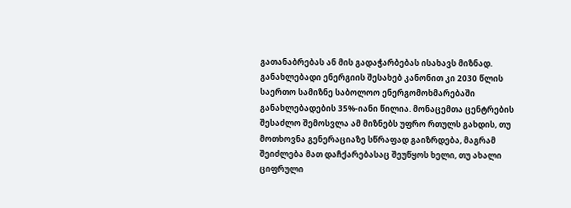გათანაბრებას ან მის გადაჭარბებას ისახავს მიზნად. განახლებადი ენერგიის შესახებ კანონით კი 2030 წლის საერთო სამიზნე საბოლოო ენერგომოხმარებაში განახლებადების 35%-იანი წილია. მონაცემთა ცენტრების შესაძლო შემოსვლა ამ მიზნებს უფრო რთულს გახდის, თუ მოთხოვნა გენერაციაზე სწრაფად გაიზრდება, მაგრამ შეიძლება მათ დაჩქარებასაც შეუწყოს ხელი, თუ ახალი ციფრული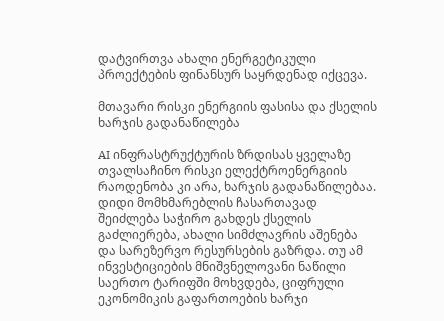დატვირთვა ახალი ენერგეტიკული პროექტების ფინანსურ საყრდენად იქცევა.

მთავარი რისკი ენერგიის ფასისა და ქსელის ხარჯის გადანაწილება

AI ინფრასტრუქტურის ზრდისას ყველაზე თვალსაჩინო რისკი ელექტროენერგიის რაოდენობა კი არა, ხარჯის გადანაწილებაა. დიდი მომხმარებლის ჩასართავად შეიძლება საჭირო გახდეს ქსელის გაძლიერება, ახალი სიმძლავრის აშენება და სარეზერვო რესურსების გაზრდა. თუ ამ ინვესტიციების მნიშვნელოვანი ნაწილი საერთო ტარიფში მოხვდება, ციფრული ეკონომიკის გაფართოების ხარჯი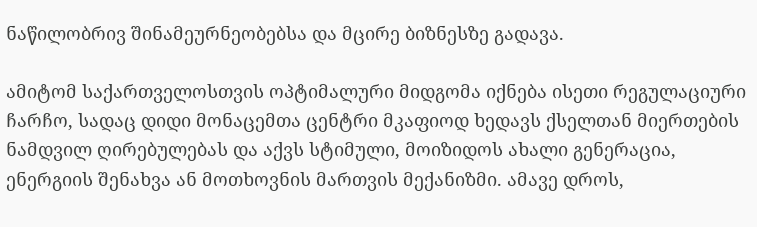ნაწილობრივ შინამეურნეობებსა და მცირე ბიზნესზე გადავა.

ამიტომ საქართველოსთვის ოპტიმალური მიდგომა იქნება ისეთი რეგულაციური ჩარჩო, სადაც დიდი მონაცემთა ცენტრი მკაფიოდ ხედავს ქსელთან მიერთების ნამდვილ ღირებულებას და აქვს სტიმული, მოიზიდოს ახალი გენერაცია, ენერგიის შენახვა ან მოთხოვნის მართვის მექანიზმი. ამავე დროს,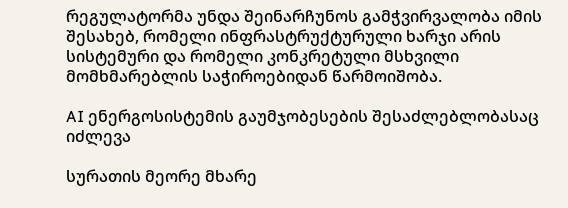რეგულატორმა უნდა შეინარჩუნოს გამჭვირვალობა იმის შესახებ, რომელი ინფრასტრუქტურული ხარჯი არის სისტემური და რომელი კონკრეტული მსხვილი მომხმარებლის საჭიროებიდან წარმოიშობა.

AI ენერგოსისტემის გაუმჯობესების შესაძლებლობასაც იძლევა

სურათის მეორე მხარე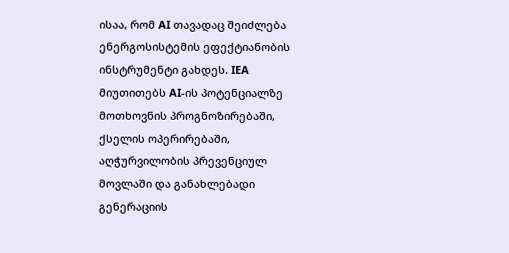ისაა, რომ AI თავადაც შეიძლება ენერგოსისტემის ეფექტიანობის ინსტრუმენტი გახდეს. IEA მიუთითებს AI-ის პოტენციალზე მოთხოვნის პროგნოზირებაში, ქსელის ოპერირებაში, აღჭურვილობის პრევენციულ მოვლაში და განახლებადი გენერაციის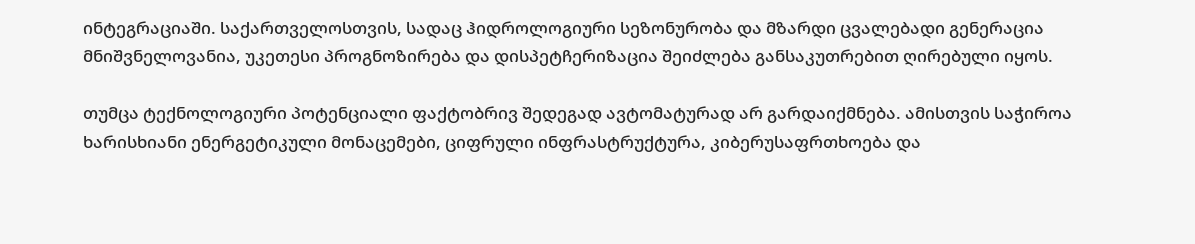ინტეგრაციაში. საქართველოსთვის, სადაც ჰიდროლოგიური სეზონურობა და მზარდი ცვალებადი გენერაცია მნიშვნელოვანია, უკეთესი პროგნოზირება და დისპეტჩერიზაცია შეიძლება განსაკუთრებით ღირებული იყოს.

თუმცა ტექნოლოგიური პოტენციალი ფაქტობრივ შედეგად ავტომატურად არ გარდაიქმნება. ამისთვის საჭიროა ხარისხიანი ენერგეტიკული მონაცემები, ციფრული ინფრასტრუქტურა, კიბერუსაფრთხოება და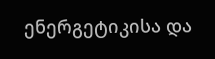ენერგეტიკისა და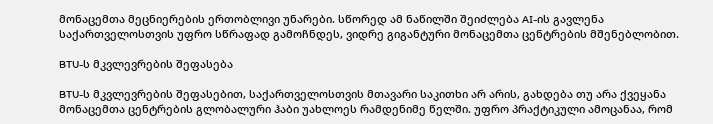მონაცემთა მეცნიერების ერთობლივი უნარები. სწორედ ამ ნაწილში შეიძლება AI-ის გავლენა საქართველოსთვის უფრო სწრაფად გამოჩნდეს, ვიდრე გიგანტური მონაცემთა ცენტრების მშენებლობით.

BTU-ს მკვლევრების შეფასება

BTU-ს მკვლევრების შეფასებით, საქართველოსთვის მთავარი საკითხი არ არის, გახდება თუ არა ქვეყანა მონაცემთა ცენტრების გლობალური ჰაბი უახლოეს რამდენიმე წელში. უფრო პრაქტიკული ამოცანაა, რომ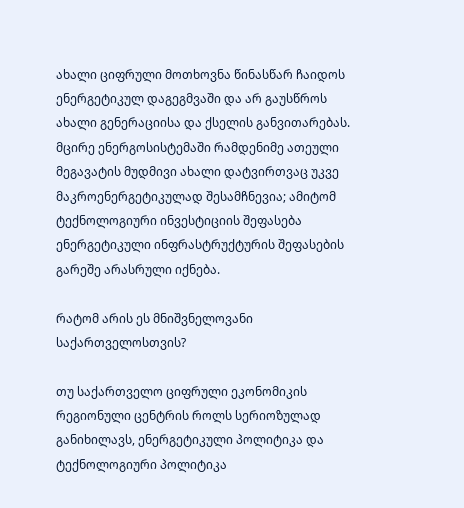ახალი ციფრული მოთხოვნა წინასწარ ჩაიდოს ენერგეტიკულ დაგეგმვაში და არ გაუსწროს ახალი გენერაციისა და ქსელის განვითარებას. მცირე ენერგოსისტემაში რამდენიმე ათეული მეგავატის მუდმივი ახალი დატვირთვაც უკვე მაკროენერგეტიკულად შესამჩნევია; ამიტომ ტექნოლოგიური ინვესტიციის შეფასება ენერგეტიკული ინფრასტრუქტურის შეფასების გარეშე არასრული იქნება.

რატომ არის ეს მნიშვნელოვანი საქართველოსთვის?

თუ საქართველო ციფრული ეკონომიკის რეგიონული ცენტრის როლს სერიოზულად განიხილავს, ენერგეტიკული პოლიტიკა და ტექნოლოგიური პოლიტიკა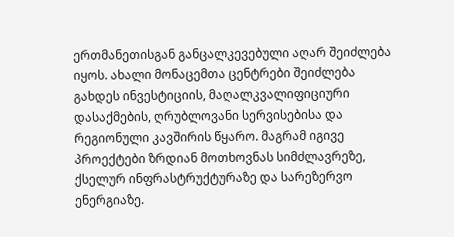ერთმანეთისგან განცალკევებული აღარ შეიძლება იყოს. ახალი მონაცემთა ცენტრები შეიძლება გახდეს ინვესტიციის, მაღალკვალიფიციური დასაქმების, ღრუბლოვანი სერვისებისა და რეგიონული კავშირის წყარო. მაგრამ იგივე პროექტები ზრდიან მოთხოვნას სიმძლავრეზე, ქსელურ ინფრასტრუქტურაზე და სარეზერვო ენერგიაზე.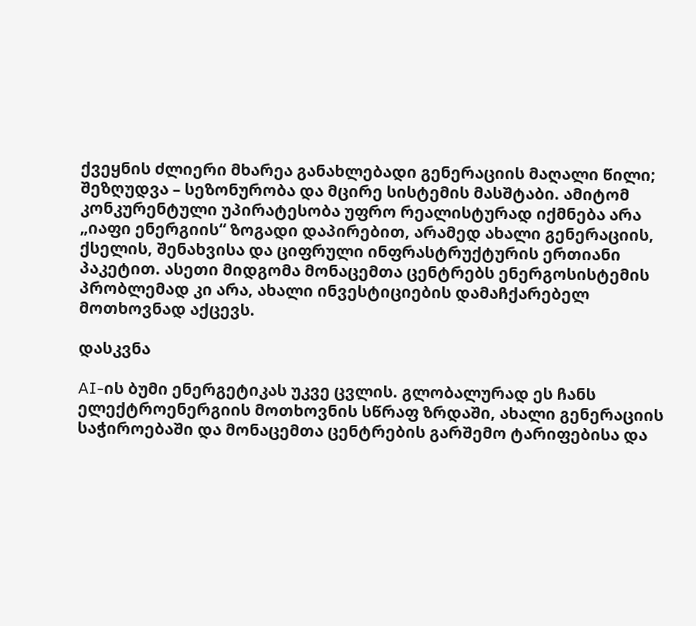ქვეყნის ძლიერი მხარეა განახლებადი გენერაციის მაღალი წილი; შეზღუდვა – სეზონურობა და მცირე სისტემის მასშტაბი. ამიტომ კონკურენტული უპირატესობა უფრო რეალისტურად იქმნება არა „იაფი ენერგიის“ ზოგადი დაპირებით, არამედ ახალი გენერაციის, ქსელის, შენახვისა და ციფრული ინფრასტრუქტურის ერთიანი პაკეტით. ასეთი მიდგომა მონაცემთა ცენტრებს ენერგოსისტემის პრობლემად კი არა, ახალი ინვესტიციების დამაჩქარებელ მოთხოვნად აქცევს.

დასკვნა

AI-ის ბუმი ენერგეტიკას უკვე ცვლის. გლობალურად ეს ჩანს ელექტროენერგიის მოთხოვნის სწრაფ ზრდაში, ახალი გენერაციის საჭიროებაში და მონაცემთა ცენტრების გარშემო ტარიფებისა და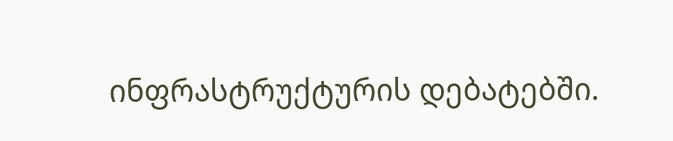ინფრასტრუქტურის დებატებში.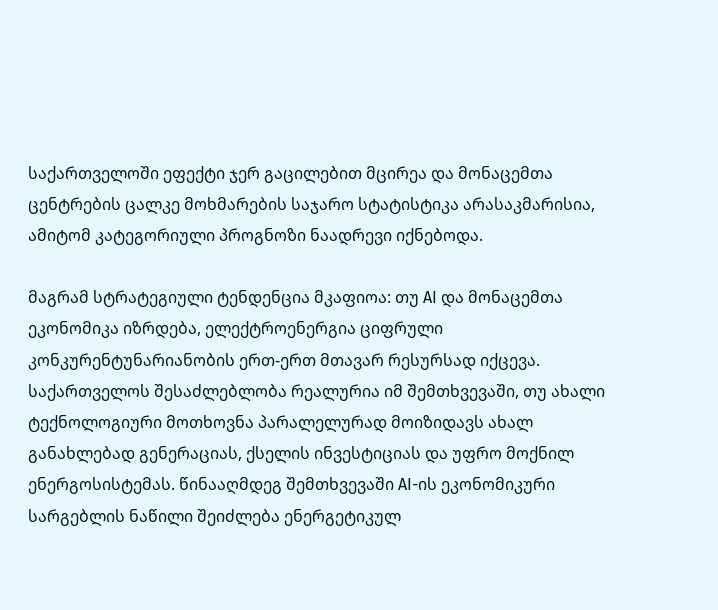საქართველოში ეფექტი ჯერ გაცილებით მცირეა და მონაცემთა ცენტრების ცალკე მოხმარების საჯარო სტატისტიკა არასაკმარისია, ამიტომ კატეგორიული პროგნოზი ნაადრევი იქნებოდა.

მაგრამ სტრატეგიული ტენდენცია მკაფიოა: თუ AI და მონაცემთა ეკონომიკა იზრდება, ელექტროენერგია ციფრული კონკურენტუნარიანობის ერთ-ერთ მთავარ რესურსად იქცევა. საქართველოს შესაძლებლობა რეალურია იმ შემთხვევაში, თუ ახალი ტექნოლოგიური მოთხოვნა პარალელურად მოიზიდავს ახალ განახლებად გენერაციას, ქსელის ინვესტიციას და უფრო მოქნილ ენერგოსისტემას. წინააღმდეგ შემთხვევაში AI-ის ეკონომიკური სარგებლის ნაწილი შეიძლება ენერგეტიკულ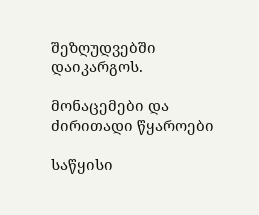შეზღუდვებში დაიკარგოს.

მონაცემები და ძირითადი წყაროები

საწყისი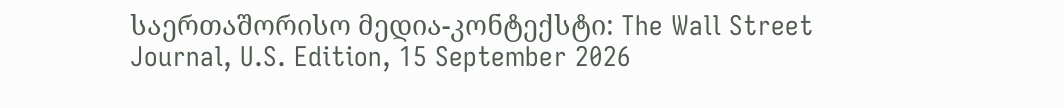საერთაშორისო მედია-კონტექსტი: The Wall Street Journal, U.S. Edition, 15 September 2026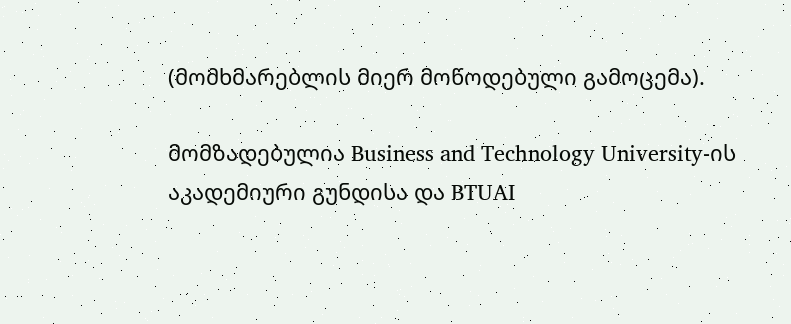(მომხმარებლის მიერ მოწოდებული გამოცემა).

მომზადებულია Business and Technology University-ის აკადემიური გუნდისა და BTUAI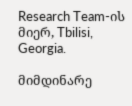Research Team-ის მიერ, Tbilisi, Georgia.

მიმდინარე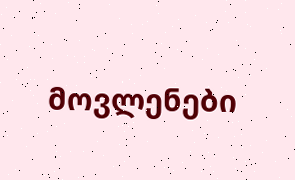მოვლენები